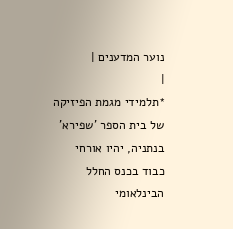נוער המדענים |
|
*תלמידי מגמת הפיזיקה של בית הספר 'שפירא' בנתניה, יהיו אורחי כבוד בכנס החלל הבינלאומי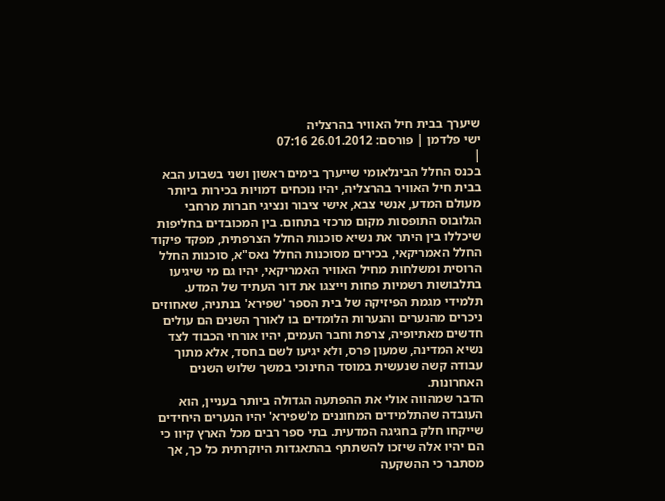שיערך בבית חיל האוויר בהרצליה
ישי פלדמן | פורסם: 26.01.2012 07:16
|
בכנס החלל הבינלאומי שייערך בימים ראשון ושני בשבוע הבא בבית חיל האוויר בהרצליה, יהיו נוכחים דמויות בכירות ביותר מעולם המדע, אנשי צבא, אישי ציבור ונציגי חברות מרחבי הגלובוס התופסות מקום מרכזי בתחום. בין המכובדים בחליפות שיכללו בין היתר את נשיא סוכנות החלל הצרפתית, מפקד פיקוד החלל האמריקאי, בכירים מסוכנות החלל נאס"א, סוכנות החלל הרוסית ומשלחות מחיל האוויר האמריקאי, יהיו גם מי שיגיעו בתלבושות רשמיות פחות וייצגו את דור העתיד של המדע. תלמידי מגמת הפיזיקה של בית הספר 'שפירא' בנתניה, שאחוזים ניכרים מהנערים והנערות הלומדים בו לאורך השנים הם עולים חדשים מאתיופיה, צרפת וחבר העמים, יהיו אורחי הכבוד לצד נשיא המדינה, שמעון פרס, ולא יגיעו לשם בחסד, אלא מתוך עבודה קשה שנעשית במוסד החינוכי במשך שלוש השנים האחרונות.
הדבר שמהווה אולי את ההפתעה הגדולה ביותר בעניין, הוא העובדה שהתלמידים המחוננים מ'שפירא' יהיו הנערים היחידים שייקחו חלק בחגיגה המדעית. בתי ספר רבים מכל הארץ קיוו כי הם יהיו אלה שיזכו להשתתף בהתאגדות היוקרתית כל כך, אך מסתבר כי ההשקעה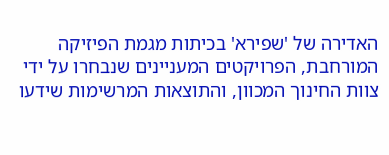האדירה של 'שפירא' בכיתות מגמת הפיזיקה המורחבת, הפרויקטים המעניינים שנבחרו על ידי צוות החינוך המכוון, והתוצאות המרשימות שידעו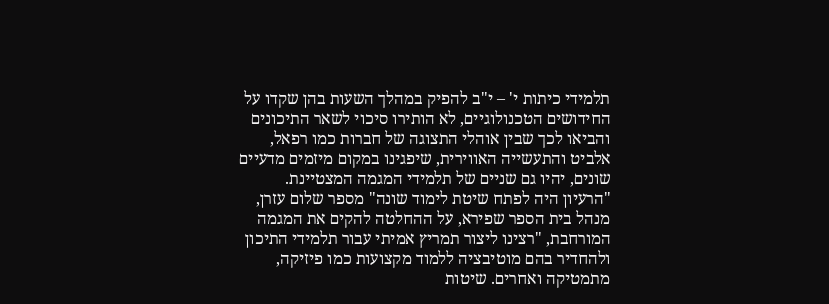תלמידי כיתות י' – י"ב להפיק במהלך השעות בהן שקדו על החידושים הטכנולוגיים, לא הותירו סיכוי לשאר התיכונים והביאו לכך שבין אוהלי התצוגה של חברות כמו רפאל, אלביט והתעשייה האווירית, שיפגינו במקום מיזמים מדעיים שונים, יהיו גם שניים של תלמידי המגמה המצטיינת.
"הרעיון היה לפתח שיטת לימוד שונה" מספר שלום עזרן, מנהל בית הספר שפירא, על ההחלטה להקים את המגמה המורחבת, "רצינו ליצור תמריץ אמיתי עבור תלמידי התיכון ולהחדיר בהם מוטיבציה ללמוד מקצועות כמו פיזיקה, מתמטיקה ואחרים. שיטות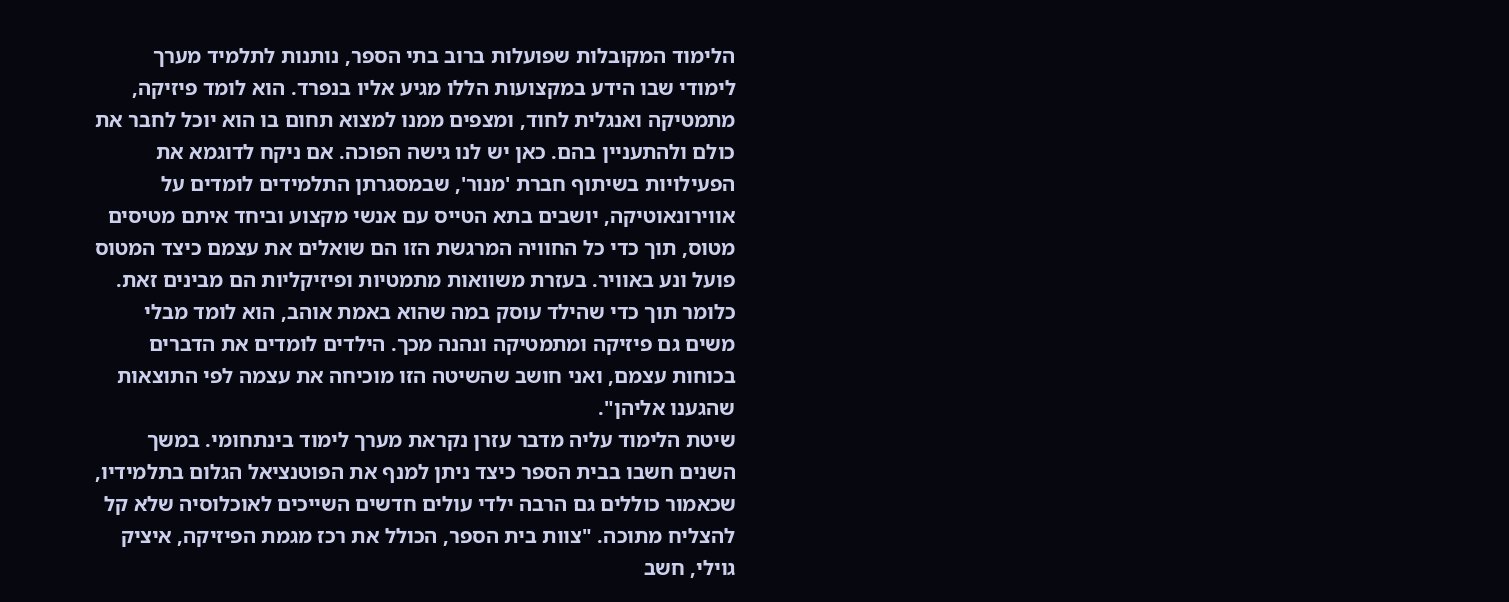הלימוד המקובלות שפועלות ברוב בתי הספר, נותנות לתלמיד מערך לימודי שבו הידע במקצועות הללו מגיע אליו בנפרד. הוא לומד פיזיקה, מתמטיקה ואנגלית לחוד, ומצפים ממנו למצוא תחום בו הוא יוכל לחבר את כולם ולהתעניין בהם. כאן יש לנו גישה הפוכה. אם ניקח לדוגמא את הפעילויות בשיתוף חברת 'מנור', שבמסגרתן התלמידים לומדים על אווירונאוטיקה, יושבים בתא הטייס עם אנשי מקצוע וביחד איתם מטיסים מטוס, תוך כדי כל החוויה המרגשת הזו הם שואלים את עצמם כיצד המטוס פועל ונע באוויר. בעזרת משוואות מתמטיות ופיזיקליות הם מבינים זאת. כלומר תוך כדי שהילד עוסק במה שהוא באמת אוהב, הוא לומד מבלי משים גם פיזיקה ומתמטיקה ונהנה מכך. הילדים לומדים את הדברים בכוחות עצמם, ואני חושב שהשיטה הזו מוכיחה את עצמה לפי התוצאות שהגענו אליהן".
שיטת הלימוד עליה מדבר עזרן נקראת מערך לימוד בינתחומי. במשך השנים חשבו בבית הספר כיצד ניתן למנף את הפוטנציאל הגלום בתלמידיו, שכאמור כוללים גם הרבה ילדי עולים חדשים השייכים לאוכלוסיה שלא קל להצליח מתוכה. "צוות בית הספר, הכולל את רכז מגמת הפיזיקה, איציק גוילי, חשב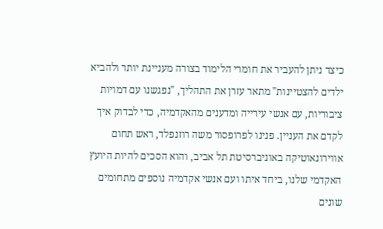כיצד ניתן להעביר את חומרי הלימוד בצורה מעניינת יותר ולהביא ילדים להצטיינות" מתאר עזרן את התהליך, "נפגשנו עם דמויות ציבוריות, עם אנשי עירייה ומדענים מהאקדמיה, כדי לבדוק איך לקדם את העניין. פנינו לפרופסור משה רוזנפלד, ראש תחום אווירונאוטיקה באוניברסיטת תל אביב, והוא הסכים להיות היועץ האקדמי שלנו, ביחד איתו ועם אנשי אקדמיה נוספים מתחומים שונים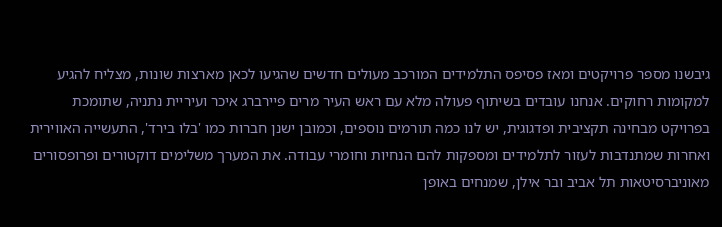גיבשנו מספר פרויקטים ומאז פסיפס התלמידים המורכב מעולים חדשים שהגיעו לכאן מארצות שונות, מצליח להגיע למקומות רחוקים. אנחנו עובדים בשיתוף פעולה מלא עם ראש העיר מרים פיירברג איכר ועיריית נתניה, שתומכת בפרויקט מבחינה תקציבית ופדגוגית, יש לנו כמה תורמים נוספים, וכמובן ישנן חברות כמו 'בלו בירד', התעשייה האווירית ואחרות שמתנדבות לעזור לתלמידים ומספקות להם הנחיות וחומרי עבודה. את המערך משלימים דוקטורים ופרופסורים מאוניברסיטאות תל אביב ובר אילן, שמנחים באופן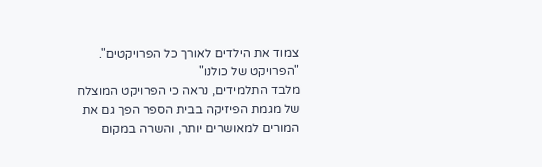צמוד את הילדים לאורך כל הפרויקטים".
"הפרויקט של כולנו"
מלבד התלמידים, נראה כי הפרויקט המוצלח של מגמת הפיזיקה בבית הספר הפך גם את המורים למאושרים יותר, והשרה במקום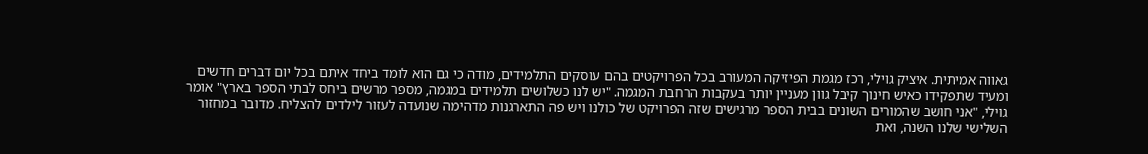גאווה אמיתית. איציק גוילי, רכז מגמת הפיזיקה המעורב בכל הפרויקטים בהם עוסקים התלמידים, מודה כי גם הוא לומד ביחד איתם בכל יום דברים חדשים ומעיד שתפקידו כאיש חינוך קיבל גוון מעניין יותר בעקבות הרחבת המגמה. "יש לנו כשלושים תלמידים במגמה, מספר מרשים ביחס לבתי הספר בארץ" אומר גוילי, "אני חושב שהמורים השונים בבית הספר מרגישים שזה הפרויקט של כולנו ויש פה התארגנות מדהימה שנועדה לעזור לילדים להצליח. מדובר במחזור השלישי שלנו השנה, ואת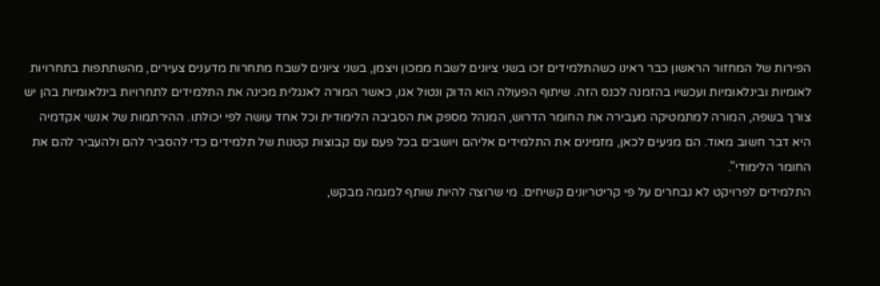הפירות של המחזור הראשון כבר ראינו כשהתלמידים זכו בשני ציונים לשבח ממכון ויצמן, בשני ציונים לשבח מתחרות מדענים צעירים, מהשתתפות בתחרויות לאומיות ובינלאומיות ועכשיו בהזמנה לכנס הזה. שיתוף הפעולה הוא הדוק ונטול אגו, כאשר המורה לאנגלית מכינה את התלמידים לתחרויות בינלאומיות בהן יש צורך בשפה, המורה למתמטיקה מעבירה את החומר הדרוש, המנהל מספק את הסביבה הלימודית וכל אחד עושה לפי יכולתו. ההירתמות של אנשי אקדמיה היא דבר חשוב מאוד. הם מגיעים לכאן, מזמינים את התלמידים אליהם ויושבים בכל פעם עם קבוצות קטנות של תלמידים כדי להסביר להם ולהעביר להם את החומר הלימודי".
התלמידים לפרויקט לא נבחרים על פי קריטריונים קשיחים. מי שרוצה להיות שותף למגמה מבקש,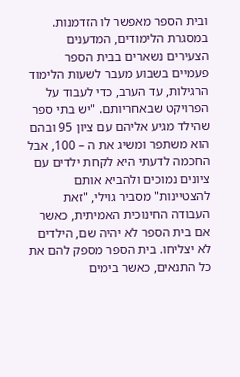ובית הספר מאפשר לו הזדמנות. במסגרת הלימודים, המדענים הצעירים נשארים בבית הספר פעמיים בשבוע מעבר לשעות הלימוד הרגילות, עד הערב, כדי לעבוד על הפרויקט שבאחריותם. "יש בתי ספר שהילד מגיע אליהם עם ציון 95 ובהם הוא משתפר ומשיג את ה – 100, אבל החכמה לדעתי היא לקחת ילדים עם ציונים נמוכים ולהביא אותם להצטיינות" מסביר גוילי, "זאת העבודה החינוכית האמיתית, כאשר אם בית הספר לא יהיה שם, הילדים לא יצליחו. בית הספר מספק להם את כל התנאים, כאשר בימים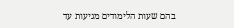בהם שעות הלימודים מגיעות עד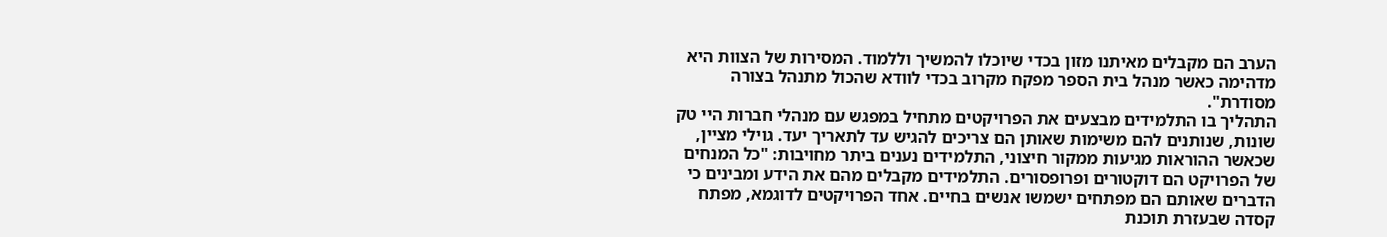הערב הם מקבלים מאיתנו מזון בכדי שיוכלו להמשיך וללמוד. המסירות של הצוות היא מדהימה כאשר מנהל בית הספר מפקח מקרוב בכדי לוודא שהכול מתנהל בצורה מסודרת".
התהליך בו התלמידים מבצעים את הפרויקטים מתחיל במפגש עם מנהלי חברות היי טק שונות, שנותנים להם משימות שאותן הם צריכים להגיש עד לתאריך יעד. גוילי מציין, שכאשר ההוראות מגיעות ממקור חיצוני, התלמידים נענים ביתר מחויבות: "כל המנחים של הפרויקט הם דוקטורים ופרופסורים. התלמידים מקבלים מהם את הידע ומבינים כי הדברים שאותם הם מפתחים ישמשו אנשים בחיים. אחד הפרויקטים לדוגמא, מפתח קסדה שבעזרת תוכנת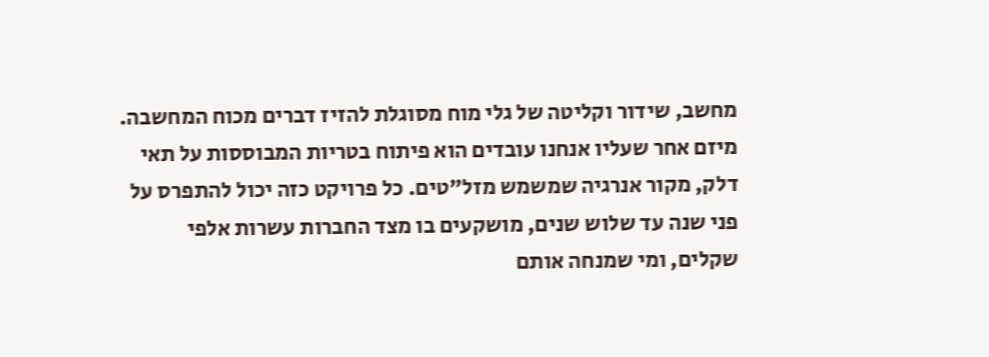מחשב, שידור וקליטה של גלי מוח מסוגלת להזיז דברים מכוח המחשבה. מיזם אחר שעליו אנחנו עובדים הוא פיתוח בטריות המבוססות על תאי דלק, מקור אנרגיה שמשמש מזל"טים. כל פרויקט כזה יכול להתפרס על פני שנה עד שלוש שנים, מושקעים בו מצד החברות עשרות אלפי שקלים, ומי שמנחה אותם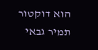הוא דוקטור תמיר גבאי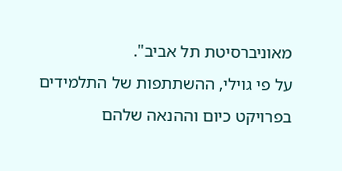מאוניברסיטת תל אביב".
על פי גוילי, ההשתתפות של התלמידים בפרויקט כיום וההנאה שלהם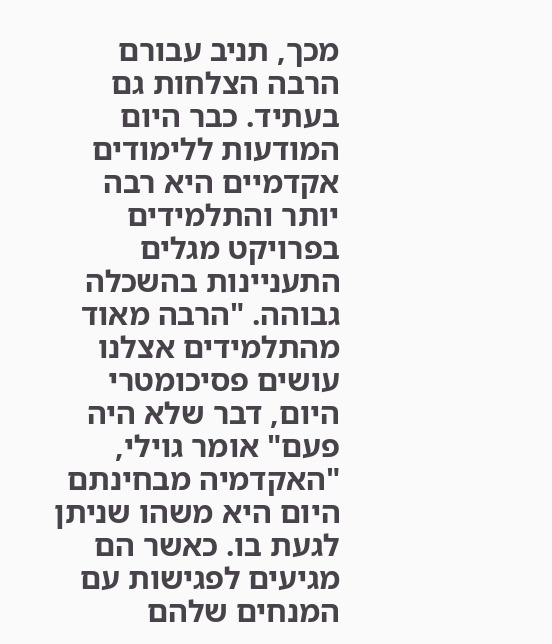מכך, תניב עבורם הרבה הצלחות גם בעתיד. כבר היום המודעות ללימודים אקדמיים היא רבה יותר והתלמידים בפרויקט מגלים התעניינות בהשכלה גבוהה. "הרבה מאוד מהתלמידים אצלנו עושים פסיכומטרי היום, דבר שלא היה פעם" אומר גוילי, "האקדמיה מבחינתם היום היא משהו שניתן לגעת בו. כאשר הם מגיעים לפגישות עם המנחים שלהם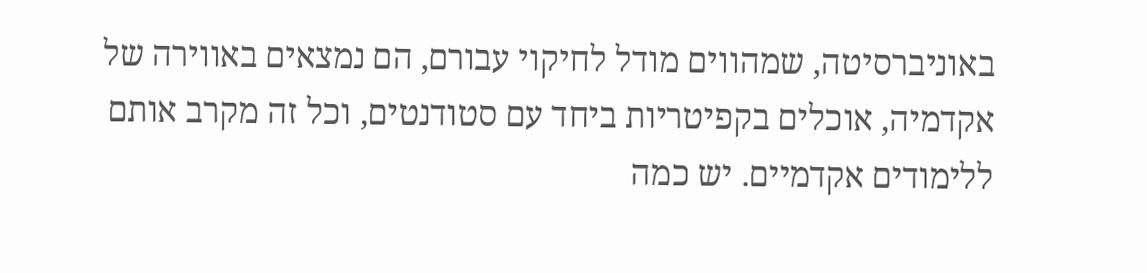באוניברסיטה, שמהווים מודל לחיקוי עבורם, הם נמצאים באווירה של אקדמיה, אוכלים בקפיטריות ביחד עם סטודנטים, וכל זה מקרב אותם ללימודים אקדמיים. יש כמה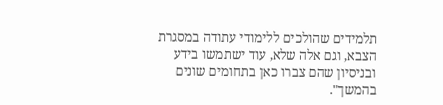תלמידים שהולכים ללימודי עתודה במסגרת הצבא, וגם אלה שלא, עוד ישתמשו בידע ובניסיון שהם צברו כאן בתחומים שונים בהמשך".